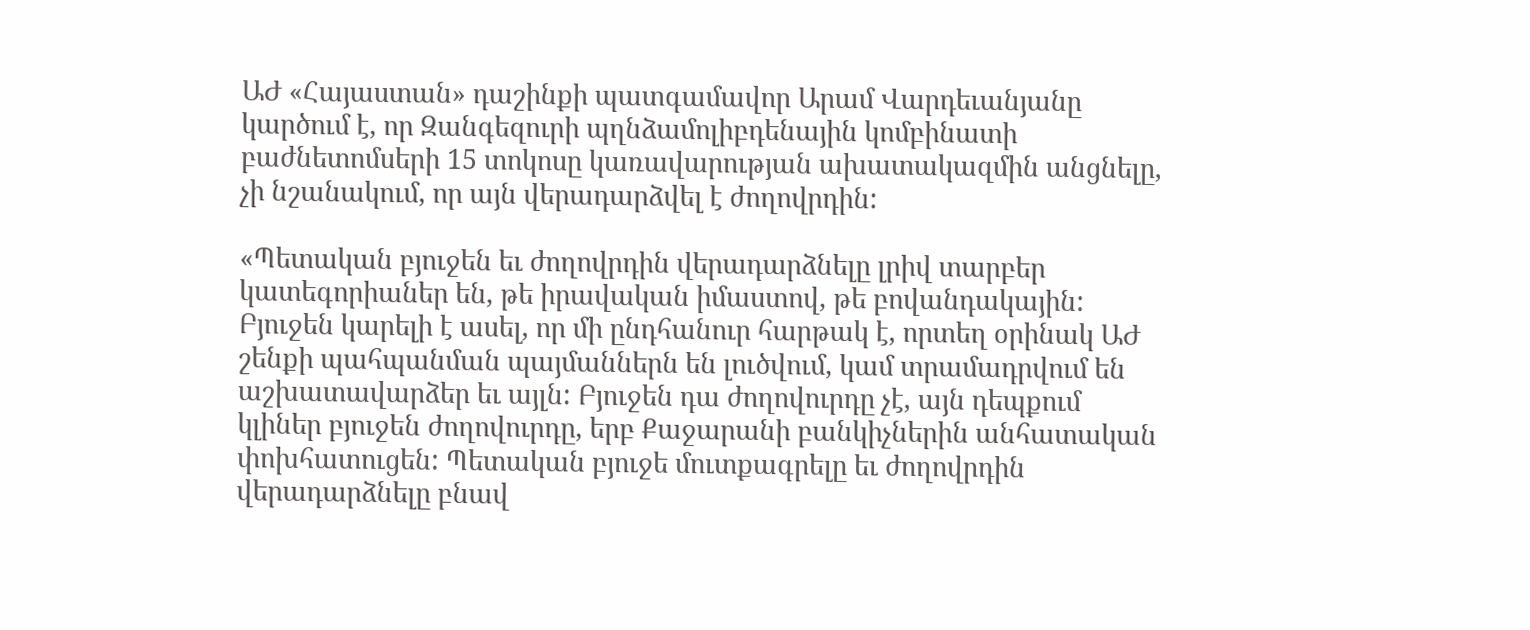ԱԺ «Հայաստան» դաշինքի պատգամավոր Արամ Վարդեւանյանը կարծում է, որ Զանգեզուրի պղնձամոլիբդենային կոմբինատի բաժնետոմսերի 15 տոկոսը կառավարության ախատակազմին անցնելը, չի նշանակում, որ այն վերադարձվել է ժողովրդին:

«Պետական բյուջեն եւ ժողովրդին վերադարձնելը լրիվ տարբեր կատեգորիաներ են, թե իրավական իմաստով, թե բովանդակային: Բյուջեն կարելի է ասել, որ մի ընդհանուր հարթակ է, որտեղ օրինակ ԱԺ շենքի պահպանման պայմաններն են լուծվում, կամ տրամադրվում են աշխատավարձեր եւ այլն: Բյուջեն դա ժողովուրդը չէ, այն դեպքում կլիներ բյուջեն ժողովուրդը, երբ Քաջարանի բանկիչներին անհատական փոխհատուցեն: Պետական բյուջե մուտքագրելը եւ ժողովրդին վերադարձնելը բնավ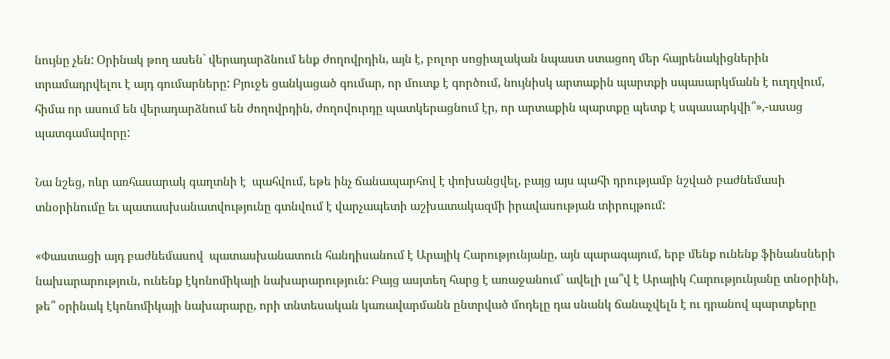նույնը չեն: Օրինակ թող ասեն` վերադարձնում ենք ժողովրդին, այն է, բոլոր սոցիալական նպաստ ստացող մեր հայրենակիցներին տրամադրվելու է այդ գումարները: Բյուջե ցանկացած գումար, որ մուտք է գործում, նույնիսկ արտաքին պարտքի սպասարկմանն է ուղղվում, հիմա որ ասում են վերադարձնում են ժողովրդին, ժողովուրդը պատկերացնում էր, որ արտաքին պարտքը պետք է սպասարկվի՞»,-ասաց պատգամավորը:

Նա նշեց, ոևր առհասարակ գաղտնի է  պահվում, եթե ինչ ճանապարհով է փոխանցվել, բայց այս պահի դրությամբ նշված բաժնեմասի տնօրինումը եւ պատասխանատվությունը գտնվում է վարչապետի աշխատակազմի իրավասության տիրույթում:

«Փաստացի այդ բաժնեմասով  պատասխանատուն հանդիսանում է Արայիկ Հարությունյանը, այն պարագայում, երբ մենք ունենք ֆինանսների նախարարություն, ունենք էկոնոմիկայի նախարարություն: Բայց ասյտեղ հարց է առաջանում` ավելի լա՞վ է Արայիկ Հարությունյանը տնօրինի, թե՞ օրինակ էկոնոմիկայի նախարարը, որի տնտեսական կառավարմանն ընտրված մոդելը դա սնանկ ճանաչվելն է ու դրանով պարտքերը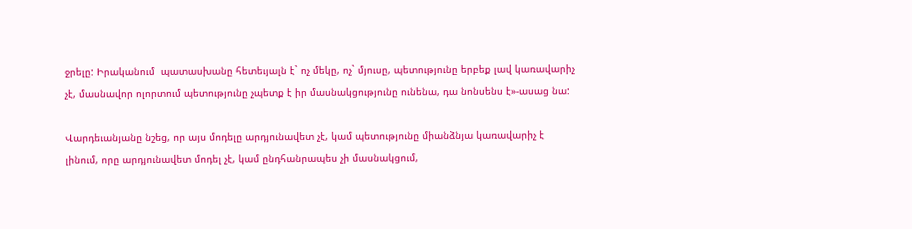ջրելը: Իրականում  պատասխանը հետեւյալն է` ոչ մեկը, ոչ` մյուսը, պետությունը երբեք լավ կառավարիչ չէ, մասնավոր ոլորտում պետությունը չպետք է իր մասնակցությունը ունենա, դա նոնսենս է»-ասաց նա:

Վարդեւանյանը նշեց, որ այս մոդելը արդյունավետ չէ, կամ պետությունը միանձնյա կառավարիչ է լինում, որը արդյունավետ մոդել չէ, կամ ընդհանրապես չի մասնակցում,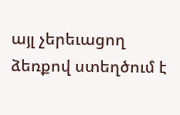այլ չերեւացող ձեռքով ստեղծում է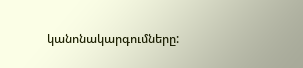կանոնակարգումները: